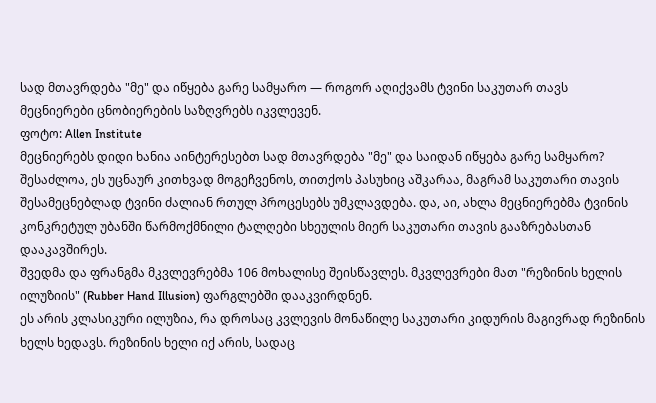სად მთავრდება "მე" და იწყება გარე სამყარო — როგორ აღიქვამს ტვინი საკუთარ თავს
მეცნიერები ცნობიერების საზღვრებს იკვლევენ.
ფოტო: Allen Institute
მეცნიერებს დიდი ხანია აინტერესებთ სად მთავრდება "მე" და საიდან იწყება გარე სამყარო?
შესაძლოა, ეს უცნაურ კითხვად მოგეჩვენოს, თითქოს პასუხიც აშკარაა, მაგრამ საკუთარი თავის შესამეცნებლად ტვინი ძალიან რთულ პროცესებს უმკლავდება. და, აი, ახლა მეცნიერებმა ტვინის კონკრეტულ უბანში წარმოქმნილი ტალღები სხეულის მიერ საკუთარი თავის გააზრებასთან დააკავშირეს.
შვედმა და ფრანგმა მკვლევრებმა 106 მოხალისე შეისწავლეს. მკვლევრები მათ "რეზინის ხელის ილუზიის" (Rubber Hand Illusion) ფარგლებში დააკვირდნენ.
ეს არის კლასიკური ილუზია, რა დროსაც კვლევის მონაწილე საკუთარი კიდურის მაგივრად რეზინის ხელს ხედავს. რეზინის ხელი იქ არის, სადაც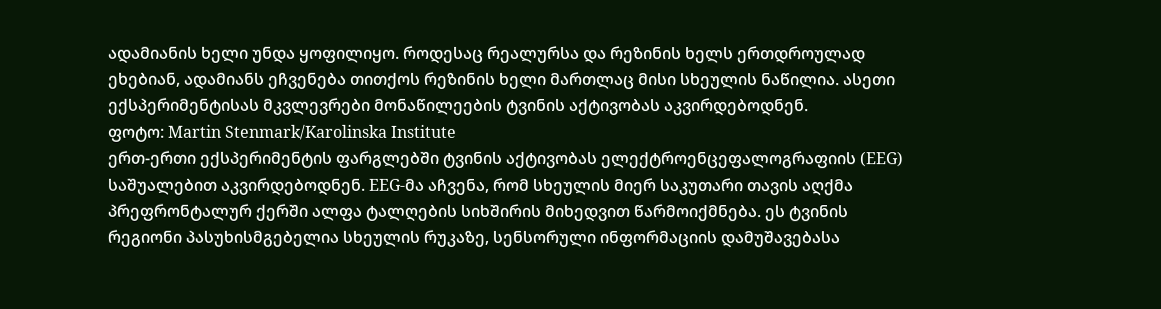ადამიანის ხელი უნდა ყოფილიყო. როდესაც რეალურსა და რეზინის ხელს ერთდროულად ეხებიან, ადამიანს ეჩვენება თითქოს რეზინის ხელი მართლაც მისი სხეულის ნაწილია. ასეთი ექსპერიმენტისას მკვლევრები მონაწილეების ტვინის აქტივობას აკვირდებოდნენ.
ფოტო: Martin Stenmark/Karolinska Institute
ერთ-ერთი ექსპერიმენტის ფარგლებში ტვინის აქტივობას ელექტროენცეფალოგრაფიის (EEG) საშუალებით აკვირდებოდნენ. EEG-მა აჩვენა, რომ სხეულის მიერ საკუთარი თავის აღქმა პრეფრონტალურ ქერში ალფა ტალღების სიხშირის მიხედვით წარმოიქმნება. ეს ტვინის რეგიონი პასუხისმგებელია სხეულის რუკაზე, სენსორული ინფორმაციის დამუშავებასა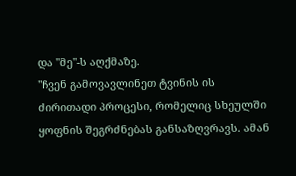და "მე"-ს აღქმაზე.
"ჩვენ გამოვავლინეთ ტვინის ის ძირითადი პროცესი, რომელიც სხეულში ყოფნის შეგრძნებას განსაზღვრავს. ამან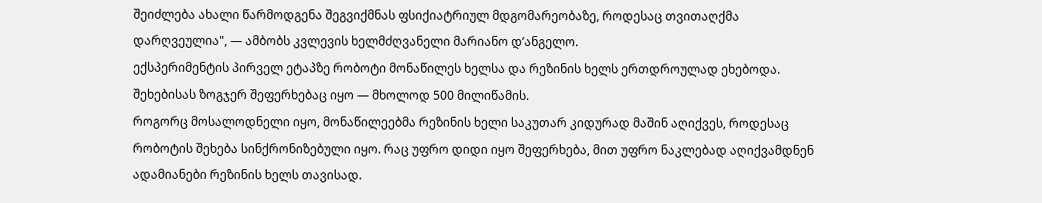შეიძლება ახალი წარმოდგენა შეგვიქმნას ფსიქიატრიულ მდგომარეობაზე, როდესაც თვითაღქმა დარღვეულია", — ამბობს კვლევის ხელმძღვანელი მარიანო დ’ანგელო.
ექსპერიმენტის პირველ ეტაპზე რობოტი მონაწილეს ხელსა და რეზინის ხელს ერთდროულად ეხებოდა. შეხებისას ზოგჯერ შეფერხებაც იყო — მხოლოდ 500 მილიწამის.
როგორც მოსალოდნელი იყო, მონაწილეებმა რეზინის ხელი საკუთარ კიდურად მაშინ აღიქვეს, როდესაც რობოტის შეხება სინქრონიზებული იყო. რაც უფრო დიდი იყო შეფერხება, მით უფრო ნაკლებად აღიქვამდნენ ადამიანები რეზინის ხელს თავისად.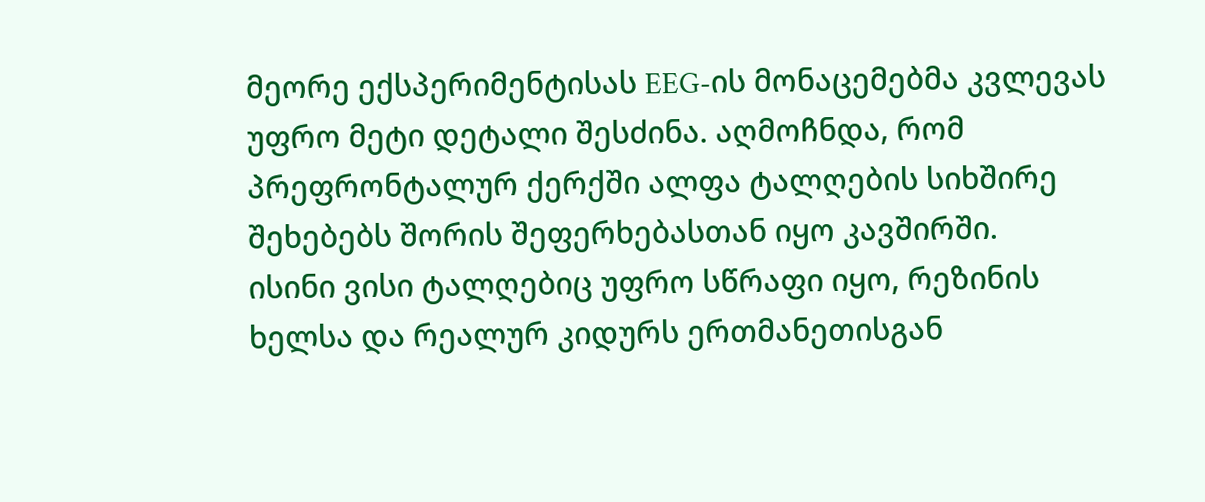მეორე ექსპერიმენტისას EEG-ის მონაცემებმა კვლევას უფრო მეტი დეტალი შესძინა. აღმოჩნდა, რომ პრეფრონტალურ ქერქში ალფა ტალღების სიხშირე შეხებებს შორის შეფერხებასთან იყო კავშირში.
ისინი ვისი ტალღებიც უფრო სწრაფი იყო, რეზინის ხელსა და რეალურ კიდურს ერთმანეთისგან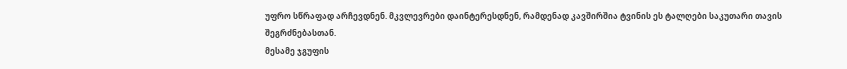უფრო სწრაფად არჩევდნენ. მკვლევრები დაინტერესდნენ, რამდენად კავშირშია ტვინის ეს ტალღები საკუთარი თავის შეგრძნებასთან.
მესამე ჯგუფის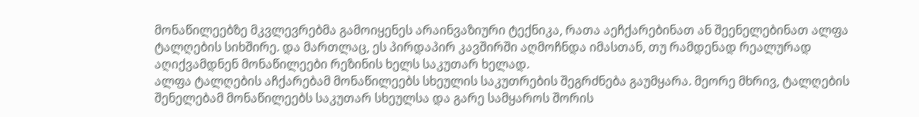მონაწილეებზე მკვლევრებმა გამოიყენეს არაინვაზიური ტექნიკა, რათა აეჩქარებინათ ან შეენელებინათ ალფა ტალღების სიხშირე. და მართლაც, ეს პირდაპირ კავშირში აღმოჩნდა იმასთან, თუ რამდენად რეალურად აღიქვამდნენ მონაწილეები რეზინის ხელს საკუთარ ხელად.
ალფა ტალღების აჩქარებამ მონაწილეებს სხეულის საკუთრების შეგრძნება გაუმყარა. მეორე მხრივ, ტალღების შენელებამ მონაწილეებს საკუთარ სხეულსა და გარე სამყაროს შორის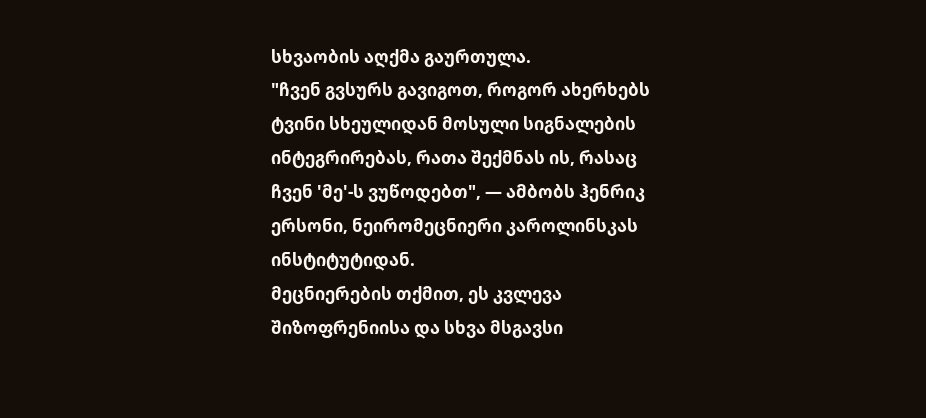სხვაობის აღქმა გაურთულა.
"ჩვენ გვსურს გავიგოთ, როგორ ახერხებს ტვინი სხეულიდან მოსული სიგნალების ინტეგრირებას, რათა შექმნას ის, რასაც ჩვენ 'მე'-ს ვუწოდებთ", — ამბობს ჰენრიკ ერსონი, ნეირომეცნიერი კაროლინსკას ინსტიტუტიდან.
მეცნიერების თქმით, ეს კვლევა შიზოფრენიისა და სხვა მსგავსი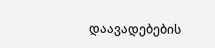დაავადებების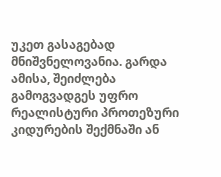უკეთ გასაგებად მნიშვნელოვანია. გარდა ამისა, შეიძლება გამოგვადგეს უფრო რეალისტური პროთეზური კიდურების შექმნაში ან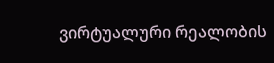ვირტუალური რეალობის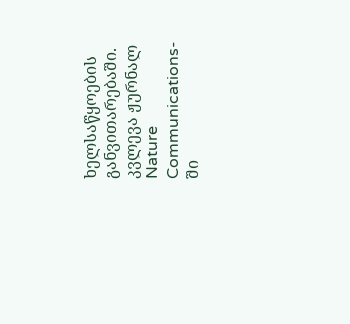ხელსაწყოების განვითარებაში.
კვლევა ჟურნალ Nature Communications-ში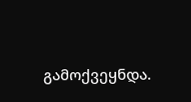გამოქვეყნდა.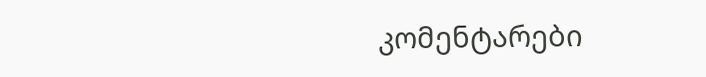კომენტარები